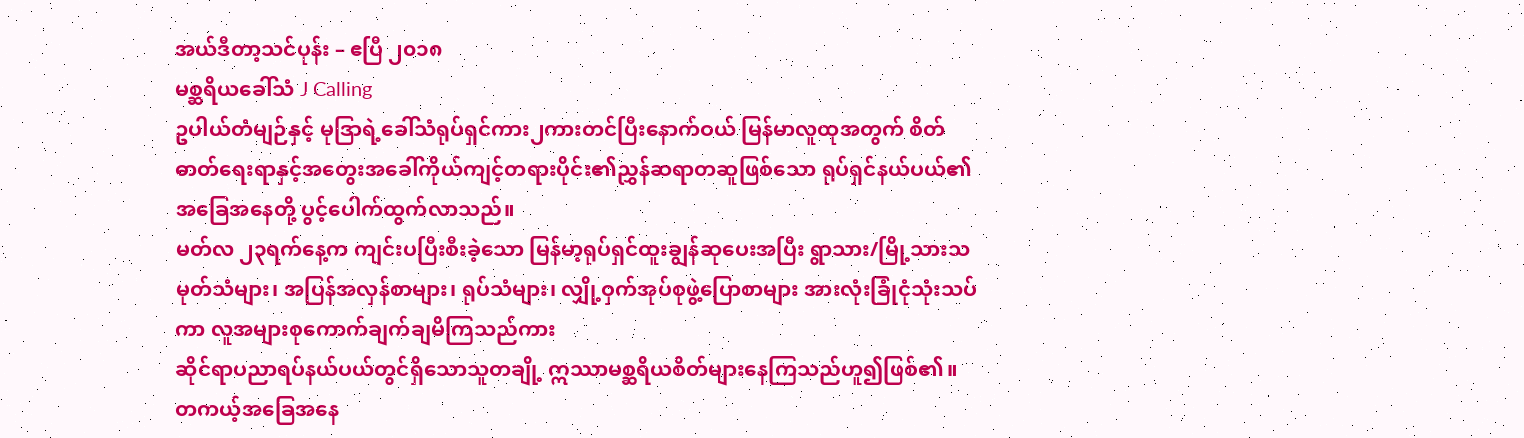အယ်ဒီတာ့သင်ပုန်း – ဧပြီ ၂၀၁၈
မစ္ဆရိယခေါ်သံ J Calling
ဥပါယ်တံမျဉ်နှင့် မုဒြာရဲ့ခေါ်သံရုပ်ရှင်ကား၂ကားတင်ပြီးနောက်ဝယ် မြန်မာလူထုအတွက် စိတ်ဓာတ်ရေးရာနှင့်အတွေးအခေါ်ကိုယ်ကျင့်တရားပိုင်း၏ညွှန်ဆရာတဆူဖြစ်သော ရုပ်ရှင်နယ်ပယ်၏အခြေအနေတို့ ပွင့်ပေါက်ထွက်လာသည်။
မတ်လ ၂၃ရက်နေ့က ကျင်းပပြီးစီးခဲ့သော မြန်မာ့ရုပ်ရှင်ထူးချွန်ဆုပေးအပြီး ရွာသား/မြို့သားသမုတ်သံများ၊ အပြန်အလှန်စာများ၊ ရုပ်သံများ၊ လျှို့ဝှက်အုပ်စုဖွဲ့ပြောစာများ အားလုံးခြုံငုံသုံးသပ်ကာ လူအများစုကောက်ချက်ချမိကြသည်ကား
ဆိုင်ရာပညာရပ်နယ်ပယ်တွင်ရှိသောသူတချို့ ဣဿာမစ္ဆရိယစိတ်များနေကြသည်ဟူ၍ဖြစ်၏။
တကယ့်အခြေအနေ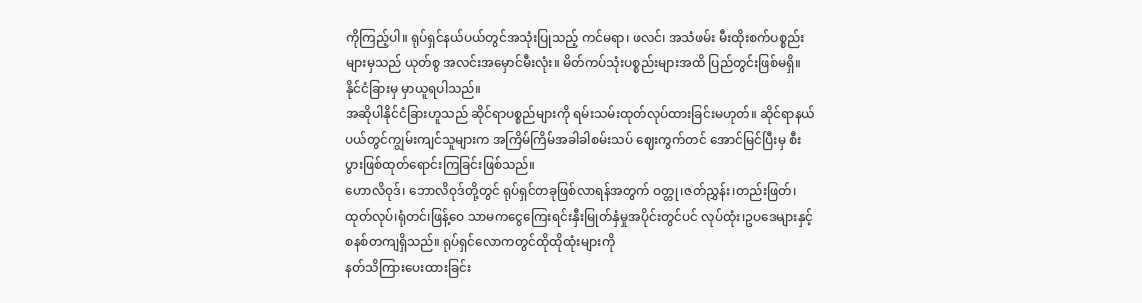ကိုကြည့်ပါ။ ရုပ်ရှင်နယ်ပယ်တွင်အသုံးပြုသည့် ကင်မရာ၊ ဖလင်၊ အသံဖမ်း မီးထိုးစက်ပစ္စည်းများမှသည် ယုတ်စွ အလင်းအမှောင်မီးလုံး။ မိတ်ကပ်သုံးပစ္စည်းများအထိ ပြည်တွင်းဖြစ်မရှိ။ နိုင်ငံခြားမှ မှာယူရပါသည်။
အဆိုပါနိုင်ငံခြားဟူသည် ဆိုင်ရာပစ္စည်များကို ရမ်းသမ်းထုတ်လုပ်ထားခြင်းမဟုတ်။ ဆိုင်ရာနယ်ပယ်တွင်ကျွမ်းကျင်သူများက အကြိမ်ကြိမ်အခါခါစမ်းသပ် ဈေးကွက်တင် အောင်မြင်ပြီးမှ စီးပွားဖြစ်ထုတ်ရောင်းကြခြင်းဖြစ်သည်။
ဟောလိဝုဒ်၊ ဘောလိဝုဒ်တို့တွင် ရုပ်ရှင်တခုဖြစ်လာရန်အတွက် ဝတ္တု၊ဇတ်ညွှန်း၊တည်းဖြတ်၊ထုတ်လုပ်၊ရုံတင်၊ဖြန့်ဝေ သာမကငွေကြေးရင်းနှီးမြုတ်နှံမှုအပိုင်းတွင်ပင် လုပ်ထုံး၊ဥပဒေများနှင့် စနစ်တကျရှိသည်။ ရုပ်ရှင်လောကတွင်ထိုထိုထုံးများကို
နတ်သိကြားပေးထားခြင်း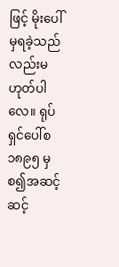ဖြင့် မိုးပေါ်မှရခဲ့သည်လည်းမဟုတ်ပါလေ။ ရုပ်ရှင်ပေါ်စ ၁၈၉၅ မှစ၍အဆင့်ဆင့်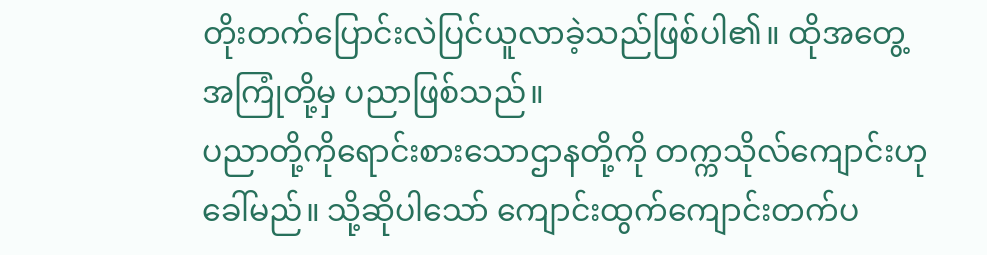တိုးတက်ပြောင်းလဲပြင်ယူလာခဲ့သည်ဖြစ်ပါ၏။ ထိုအတွေ့အကြုံတို့မှ ပညာဖြစ်သည်။
ပညာတို့ကိုရောင်းစားသောဌာနတို့ကို တက္ကသိုလ်ကျောင်းဟုခေါ်မည်။ သို့ဆိုပါသော် ကျောင်းထွက်ကျောင်းတက်ပ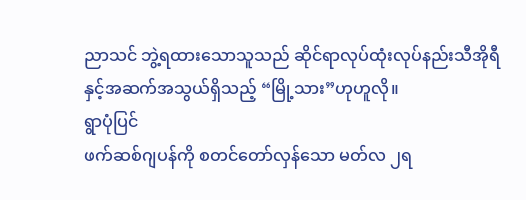ညာသင် ဘွဲ့ရထားသောသူသည် ဆိုင်ရာလုပ်ထုံးလုပ်နည်းသီအိုရီနှင့်အဆက်အသွယ်ရှိသည့် “မြို့သား”ဟုဟူလို။
ရွာပုံပြင်
ဖက်ဆစ်ဂျပန်ကို စတင်တော်လှန်သော မတ်လ ၂ရ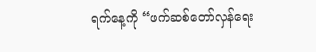ရက်နေ့ကို “ဖက်ဆစ်တော်လှန်ရေး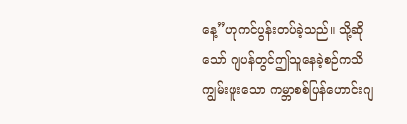နေ့”ဟုကင်ပွန်းတပ်ခဲ့သည်။ သို့ဆိုသော် ဂျပန်တွင်ဤသူနေခဲ့စဉ်ကသိကျွမ်းဖူးသော ကမ္ဘာစစ်ပြန်ဟောင်းဂျ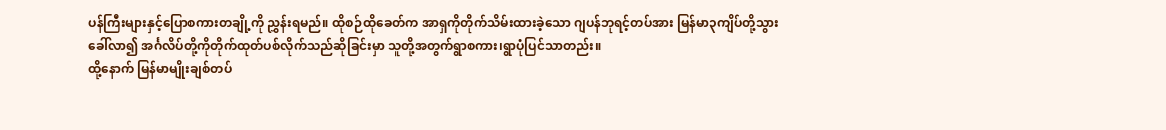ပန်ကြီးများနှင့်ပြောစကားတချို့ကို ညွှန်းရမည်။ ထိုစဉ်ထိုခေတ်က အာရှကိုတိုက်သိမ်းထားခဲ့သော ဂျပန်ဘုရင့်တပ်အား မြန်မာ၃ကျိပ်တို့သွားခေါ်လာ၍ အင်္ဂလိပ်တို့ကိုတိုက်ထုတ်ပစ်လိုက်သည်ဆိုခြင်းမှာ သူတို့အတွက်ရွာစကား၊ရွာပုံပြင်သာတည်း။
ထို့နောက် မြန်မာမျိုးချစ်တပ်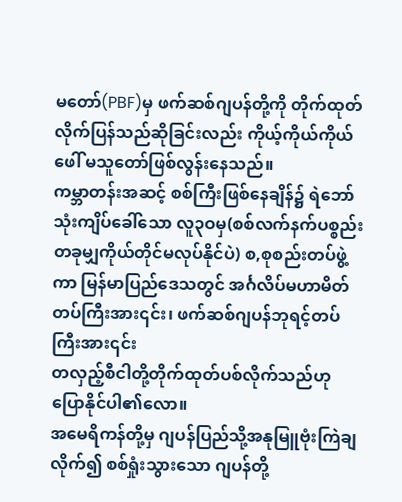မတော်(PBF)မှ ဖက်ဆစ်ဂျပန်တို့ကို တိုက်ထုတ်လိုက်ပြန်သည်ဆိုခြင်းလည်း ကိုယ့်ကိုယ်ကိုယ်ဖေါ် မသူတော်ဖြစ်လွန်းနေသည်။
ကမ္ဘာတန်းအဆင့် စစ်ကြီးဖြစ်နေချိန်၌ ရဲဘော်သုံးကျိပ်ခေါ်သော လူ၃ဝမှ(စစ်လက်နက်ပစ္စည်းတခုမျှကိုယ်တိုင်မလုပ်နိုင်ပဲ) စ,စုစည်းတပ်ဖွဲ့ကာ မြန်မာပြည်ဒေသတွင် အင်္ဂလိပ်မဟာမိတ်တပ်ကြီးအား၎င်း၊ ဖက်ဆစ်ဂျပန်ဘုရင့်တပ်ကြီးအား၎င်း
တလှည့်စီငါတို့တိုက်ထုတ်ပစ်လိုက်သည်ဟု ပြောနိုင်ပါ၏လော။
အမေရိကန်တို့မှ ဂျပန်ပြည်သို့အနုမြူဗုံးကြဲချလိုက်၍ စစ်ရှုံးသွားသော ဂျပန်တို့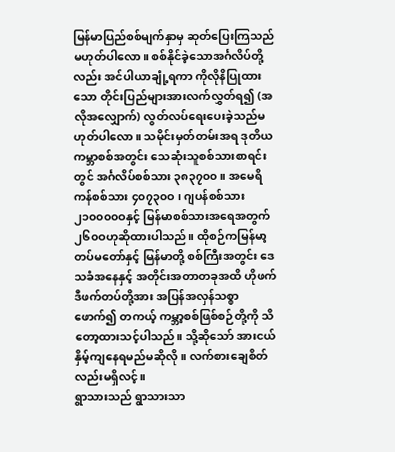မြန်မာပြည်စစ်မျက်နှာမှ ဆုတ်ပြေးကြသည်မဟုတ်ပါလော။ စစ်နိုင်ခဲ့သောအင်္ဂလိပ်တို့လည်း အင်ပါယာချုံ့ရကာ ကိုလိုနိပြုထားသော တိုင်းပြည်များအားလက်လွှတ်ရ၍ (အလိုအလျှောက်) လွတ်လပ်ရေးပေးခဲ့သည်မဟုတ်ပါလော။ သမိုင်းမှတ်တမ်းအရ ဒုတိယကမ္ဘာစစ်အတွင်း သေဆုံးသူစစ်သားစာရင်းတွင် အင်္ဂလိပ်စစ်သား ၃၈၃၇၀၀။ အမေရိကန်စစ်သား ၄၀၇၃၀ဝ ၊ ဂျပန်စစ်သား ၂၁၀၀၀၀ဝနှင့် မြန်မာစစ်သားအရေအတွက် ၂၆၀ဝဟုဆိုထားပါသည်။ ထိုစဉ်ကမြန်မာ့တပ်မတော်နှင့် မြန်မာတို့ စစ်ကြီးအတွင်း ဒေသခံအနေနှင့် အတိုင်းအတာတခုအထိ ဟိုဖက်ဒီဖက်တပ်တို့အား အပြန်အလှန်သစ္စာဖောက်၍ တကယ့် ကမ္ဘာ့စစ်ဖြစ်စဉ်တို့ကို သိတော့ထားသင့်ပါသည်။ သို့ဆိုသော် အားငယ်နှိမ့်ကျနေရမည်မဆိုလို။ လက်စားချေစိတ်လည်းမရှိလင့်။
ရွာသားသည် ရွာသားသာ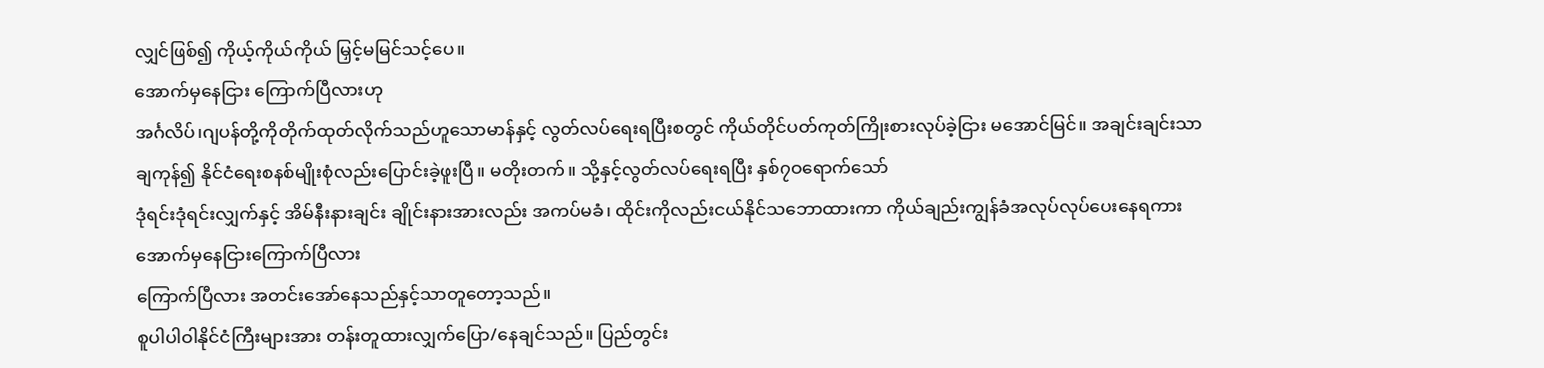လျှင်ဖြစ်၍ ကိုယ့်ကိုယ်ကိုယ် မြှင့်မမြင်သင့်ပေ။
အောက်မှနေငြား ကြောက်ပြီလားဟု
အင်္ဂလိပ်၊ဂျပန်တို့ကိုတိုက်ထုတ်လိုက်သည်ဟူသောမာန်နှင့် လွတ်လပ်ရေးရပြီးစတွင် ကိုယ်တိုင်ပတ်ကုတ်ကြိုးစားလုပ်ခဲ့ငြား မအောင်မြင်။ အချင်းချင်းသာချကုန်၍ နိုင်ငံရေးစနစ်မျိုးစုံလည်းပြောင်းခဲ့ဖူးပြီ။ မတိုးတက်။ သို့နှင့်လွတ်လပ်ရေးရပြီး နှစ်၇ဝရောက်သော်
ဒုံရင်းဒုံရင်းလျှက်နှင့် အိမ်နီးနားချင်း ချိုင်းနားအားလည်း အကပ်မခံ၊ ထိုင်းကိုလည်းငယ်နိုင်သဘောထားကာ ကိုယ်ချည်းကျွန်ခံအလုပ်လုပ်ပေးနေရကား အောက်မှနေငြားကြောက်ပြီလား
ကြောက်ပြီလား အတင်းအော်နေသည်နှင့်သာတူတော့သည်။
စူပါပါဝါနိုင်ငံကြီးများအား တန်းတူထားလျှက်ပြော/နေချင်သည်။ ပြည်တွင်း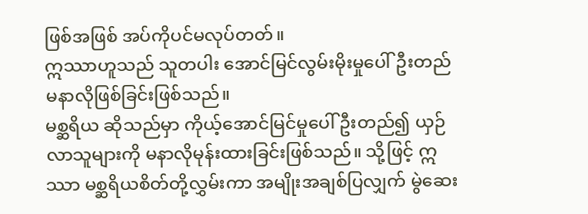ဖြစ်အဖြစ် အပ်ကိုပင်မလုပ်တတ်။
ဣဿာဟူသည် သူတပါး အောင်မြင်လွမ်းမိုးမှုပေါ်ဦးတည်မနာလိုဖြစ်ခြင်းဖြစ်သည်။
မစ္ဆရိယ ဆိုသည်မှာ ကိုယ့်အောင်မြင်မှုပေါ် ဦးတည်၍ ယှဉ်လာသူများကို မနာလိုမုန်းထားခြင်းဖြစ်သည်။ သို့ဖြင့် ဣဿာ မစ္ဆရိယစိတ်တို့လွှမ်းကာ အမျိုးအချစ်ပြလျှက် မွဲဆေး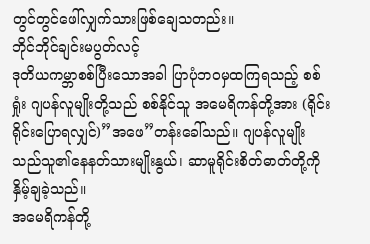တွင်တွင်ဖေါ်လျှက်သားဖြစ်ချေသတည်း။
ဘိုင်ဘိုင်ချင်းမပွတ်လင့်
ဒုတိယကမ္ဘာစစ်ပြီးသောအခါ ပြာပုံဘဝမှထကြရသည့် စစ်ရှုံး ဂျပန်လူမျိုးတို့သည် စစ်နိုင်သူ အမေရိကန်တို့အား (ရိုင်းရိုင်းပြောရလျှင်)”အဖေ”တန်းခေါ်သည်။ ဂျပန်လူမျိုးသည်သူ၏နေနတ်သားမျိုးနွယ်၊ ဆာမူရိုင်းစိတ်ဓာတ်တို့ကို နှိမ့်ချခဲ့သည်။
အမေရိကန်တို့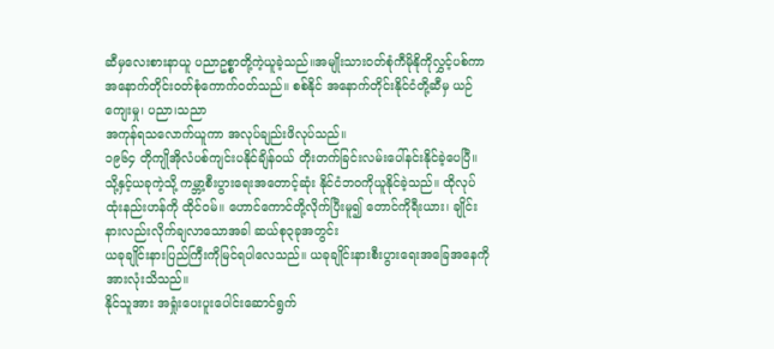ဆီမှလေးစားနာယူ ပညာဥစ္စာတို့ကဲ့ယူခဲ့သည်။အမျိုးသားဝတ်စုံကီမိုနိုကိုလွှင့်ပစ်ကာ အနောက်တိုင်းဝတ်စုံကောက်ဝတ်သည်။ စစ်နိုင် အနောက်တိုင်းနိုင်ငံတို့ဆီမှ ယဉ်ကျေးမှု၊ ပညာ၊သညာ
အကုန်ရသလောက်ယူကာ အလုပ်ချည်းဖိလုပ်သည်။
၁၉၆၄ တိုကျိုအိုလံပစ်ကျင်းပနိုင်ချိန်ဝယ် တိုးတက်ခြင်းလမ်းပေါ်နင်းနိုင်ခဲ့ပေပြီ။
သို့နှင့်ယခုကဲ့သို့ ကမ္ဘာ့စီးပွားရေးအတောင့်ဆုံး နိုင်ငံဘဝကိုယူနိုင်ခဲ့သည်။ ထိုလုပ်ထုံးနည်းဟန်ကို ထိုင်ဝမ်။ ဟောင်ကောင်တို့လိုက်ပြီးမူ၍ တောင်ကိုရီးယား၊ ချိုင်းနားလည်းလိုက်ချလာသောအခါ ဆယ်စု၃ခုအတွင်း
ယခုချိုင်းနားပြည်ကြီးကိုမြင်ရပါလေသည်။ ယခုချိုင်းနားစီးပွားရေးအခြေအနေကို အားလုံးသိသည်။
နိုင်သူအား အရှုံးပေးပူးပေါင်းဆောင်ရွက်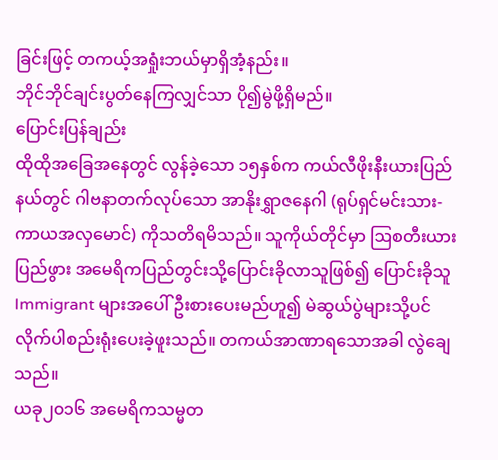ခြင်းဖြင့် တကယ့်အရှုံးဘယ်မှာရှိအံ့နည်း။
ဘိုင်ဘိုင်ချင်းပွတ်နေကြလျှင်သာ ပို၍မွဲဖို့ရှိမည်။
ပြောင်းပြန်ချည်း
ထိုထိုအခြေအနေတွင် လွန်ခဲ့သော ၁၅နှစ်က ကယ်လီဖိုးနီးယားပြည်နယ်တွင် ဂါဗနာတက်လုပ်သော အာနိုးရွှာဇနေဂါ (ရုပ်ရှင်မင်းသား-ကာယအလှမောင်) ကိုသတိရမိသည်။ သူကိုယ်တိုင်မှာ ဩစတီးယားပြည်ဖွား အမေရိကပြည်တွင်းသို့ပြောင်းခိုလာသူဖြစ်၍ ပြောင်းခိုသူ Immigrant များအပေါ်ဦးစားပေးမည်ဟူ၍ မဲဆွယ်ပွဲများသို့ပင် လိုက်ပါစည်းရုံးပေးခဲ့ဖူးသည်။ တကယ်အာဏာရသောအခါ လွဲချေသည်။
ယခု၂၀၁၆ အမေရိကသမ္မတ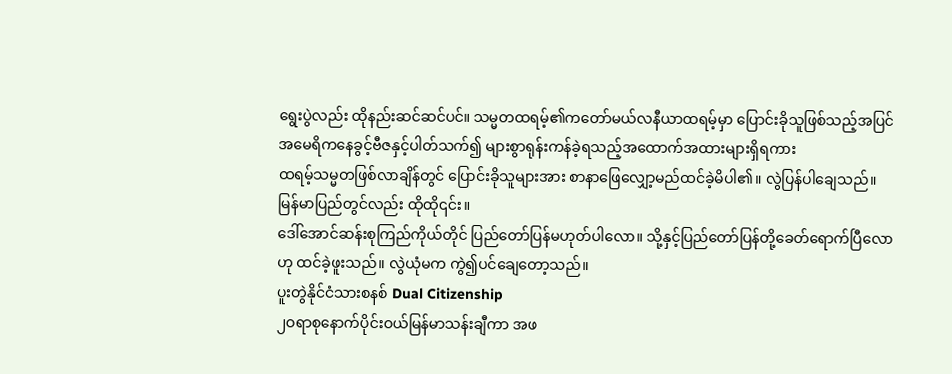ရွေးပွဲလည်း ထိုနည်းဆင်ဆင်ပင်။ သမ္မတထရမ့်၏ကတော်မယ်လနီယာထရမ့်မှာ ပြောင်းခိုသူဖြစ်သည့်အပြင် အမေရိကနေခွင့်ဗီဇနှင့်ပါတ်သက်၍ များစွာရုန်းကန်ခဲ့ရသည့်အထောက်အထားများရှိရကား
ထရမ့်သမ္မတဖြစ်လာချိန်တွင် ပြောင်းခိုသူများအား စာနာဖြေလျှော့မည်ထင်ခဲ့မိပါ၏။ လွဲပြန်ပါချေသည်။
မြန်မာပြည်တွင်လည်း ထိုထို၎င်း။
ဒေါ်အောင်ဆန်းစုကြည်ကိုယ်တိုင် ပြည်တော်ပြန်မဟုတ်ပါလော။ သို့နှင့်ပြည်တော်ပြန်တို့ခေတ်ရောက်ပြီလောဟု ထင်ခဲ့ဖူးသည်။ လွဲယုံမက ကွဲ၍ပင်ချေတော့သည်။
ပူးတွဲနိုင်ငံသားစနစ် Dual Citizenship
၂ဝရာစုနောက်ပိုင်းဝယ်မြန်မာသန်းချီကာ အဖ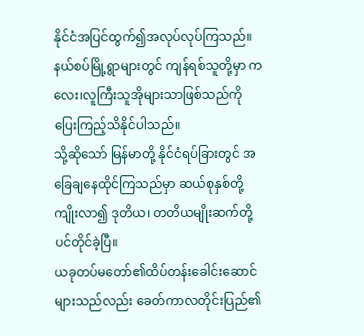နိုင်ငံအပြင်ထွက်၍အလုပ်လုပ်ကြသည်။ နယ်စပ်မြို့ရွာများတွင် ကျန်ရစ်သူတို့မှာ ကလေး၊လူကြီးသူအိုများသာဖြစ်သည်ကို ပြေးကြည့်သိနိုင်ပါသည်။
သို့ဆိုသော် မြန်မာတို့ နိုင်ငံရပ်ခြားတွင် အခြေချနေထိုင်ကြသည်မှာ ဆယ်စုနှစ်တို့ကျိုးလာ၍ ဒုတိယ၊ တတိယမျိုးဆက်တို့ပင်တိုင်ခဲ့ပြီ။
ယခုတပ်မတော်၏ထိပ်တန်းခေါင်းဆောင်များသည်လည်း ခေတ်ကာလတိုင်းပြည်၏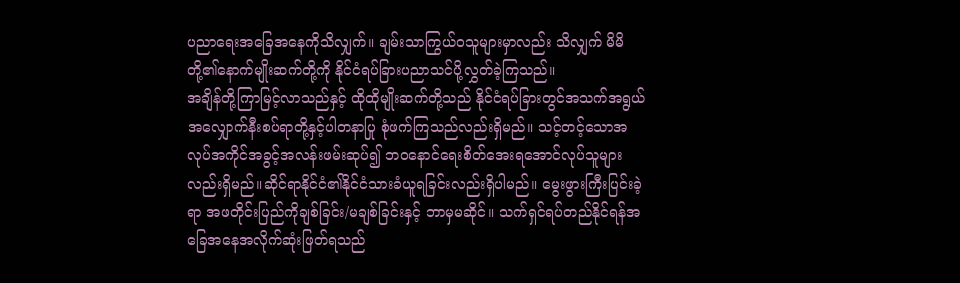ပညာရေးအခြေအနေကိုသိလျှက်။ ချမ်းသာကြွယ်ဝသူများမှာလည်း သိလျှက် မိမိတို့၏နောက်မျိုးဆက်တို့ကို နိုင်ငံရပ်ခြားပညာသင်ပို့လွှတ်ခဲ့ကြသည်။
အချိန်တို့ကြာမြင့်လာသည်နှင့် ထိုထိုမျိုးဆက်တို့သည် နိုင်ငံရပ်ခြားတွင်အသက်အရွယ်အလျှောက်နီးစပ်ရာတို့နှင့်ပါတနာပြု စုံဖက်ကြသည်လည်းရှိမည်။ သင့်တင့်သောအလုပ်အကိုင်အခွင့်အလန်းဖမ်းဆုပ်၍ ဘဝနောင်ရေးစိတ်အေးရအောင်လုပ်သူများလည်းရှိမည်။ဆိုင်ရာနိုင်ငံ၏နိုင်ငံသားခံယူရခြင်းလည်းရှိပါမည်။ မွေးဖွားကြီးပြင်းခဲ့ရာ အဖတိုင်းပြည်ကိုချစ်ခြင်း/မချစ်ခြင်းနှင့် ဘာမှမဆိုင်။ သက်ရှင်ရပ်တည်နိုင်ရန်အခြေအနေအလိုက်ဆုံးဖြတ်ရသည်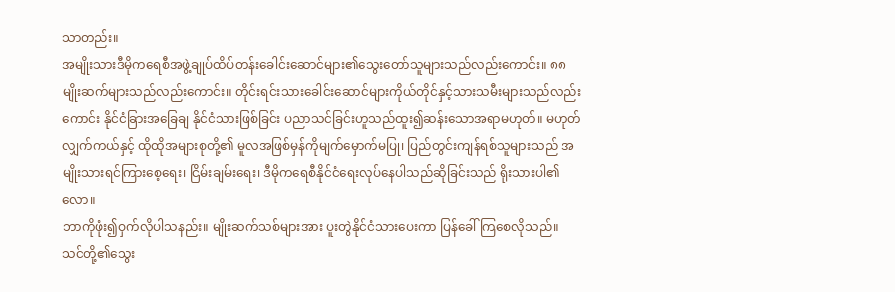သာတည်း။
အမျိုးသားဒီမိုကရေစီအဖွဲ့ချုပ်ထိပ်တန်းခေါင်းဆောင်များ၏သွေးတော်သူများသည်လည်းကောင်း။ ၈၈မျိုးဆက်များသည်လည်းကောင်း။ တိုင်းရင်းသားခေါင်းဆောင်များကိုယ်တိုင်နှင့်သားသမီးများသည်လည်းကောင်း နိုင်ငံခြားအခြေချ နိုင်ငံသားဖြစ်ခြင်း ပညာသင်ခြင်းဟူသည်ထူး၍ဆန်းသောအရာမဟုတ်။ မဟုတ်လျှက်ကယ်နှင့် ထိုထိုအများစုတို့၏ မူလအဖြစ်မှန်ကိုမျက်မှောက်မပြု၊ ပြည်တွင်းကျန်ရစ်သူများသည် အမျိုးသားရင်ကြားစေ့ရေး၊ ငြိမ်းချမ်းရေး၊ ဒီမိုကရေစီနိုင်ငံရေးလုပ်နေပါသည်ဆိုခြင်းသည် ရိုးသားပါ၏လော။
ဘာကိုဖုံး၍ဝှက်လိုပါသနည်း။ မျိုးဆက်သစ်များအား ပူးတွဲနိုင်ငံသားပေးကာ ပြန်ခေါ်ကြစေလိုသည်။ သင်တို့၏သွေး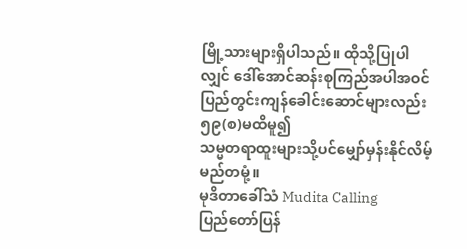မြို့သားများရှိပါသည်။ ထိုသို့ပြုပါလျှင် ဒေါ်အောင်ဆန်းစုကြည်အပါအဝင် ပြည်တွင်းကျန်ခေါင်းဆောင်များလည်း ၅၉(စ)မထိမူ၍
သမ္မတရာထူးများသို့ပင်မျှော်မှန်းနိုင်လိမ့်မည်တမုံ့။
မုဒိတာခေါ်သံ Mudita Calling
ပြည်တော်ပြန်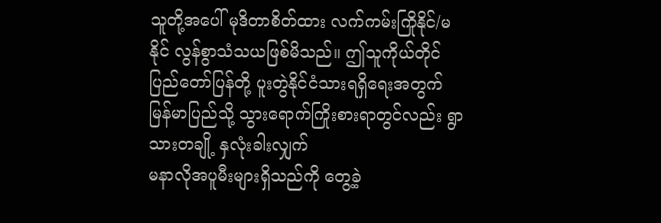သူတို့အပေါ် မုဒိတာစိတ်ထား လက်ကမ်းကြိုနိုင်/မနိုင် လွန်စွာသံသယဖြစ်မိသည်။ ဤသူကိုယ်တိုင် ပြည်တော်ပြန်တို့ ပူးတွဲနိုင်ငံသားရရှိရေးအတွက် မြန်မာပြည်သို့ သွားရောက်ကြိုးစားရာတွင်လည်း ရွာသားတချို့ နှလုံးခါးလျှက်
မနာလိုအပူမီးများရှိသည်ကို တွေ့ခဲ့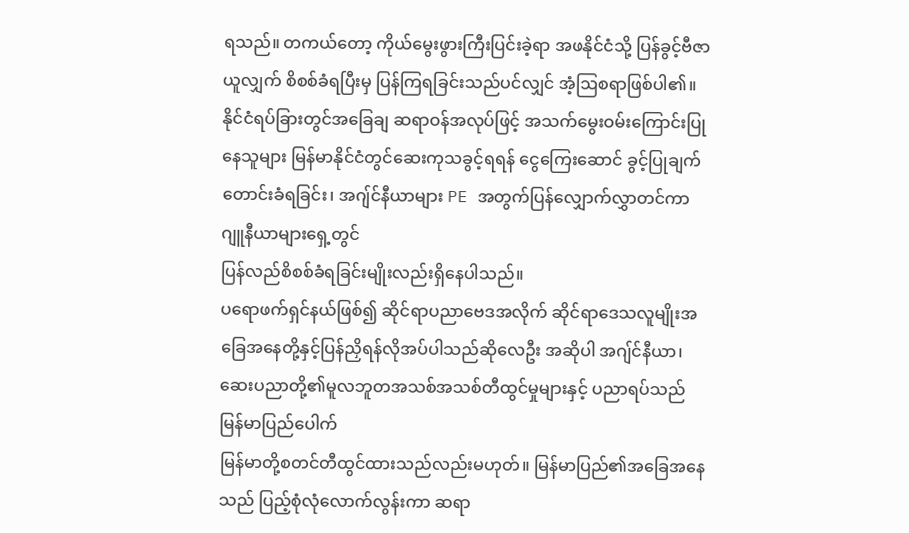ရသည်။ တကယ်တော့ ကိုယ်မွေးဖွားကြီးပြင်းခဲ့ရာ အဖနိုင်ငံသို့ ပြန်ခွင့်ဗီဇာယူလျှက် စိစစ်ခံရပြီးမှ ပြန်ကြရခြင်းသည်ပင်လျှင် အံ့ဩစရာဖြစ်ပါ၏။
နိုင်ငံရပ်ခြားတွင်အခြေချ ဆရာဝန်အလုပ်ဖြင့် အသက်မွေးဝမ်းကြောင်းပြုနေသူများ မြန်မာနိုင်ငံတွင်ဆေးကုသခွင့်ရရန် ငွေကြေးဆောင် ခွင့်ပြုချက်တောင်းခံရခြင်း၊ အဂျ်င်နီယာများ PE အတွက်ပြန်လျှောက်လွှာတင်ကာ ဂျူနီယာများရှေ့တွင်
ပြန်လည်စိစစ်ခံရခြင်းမျိုးလည်းရှိနေပါသည်။
ပရောဖက်ရှင်နယ်ဖြစ်၍ ဆိုင်ရာပညာဗေဒအလိုက် ဆိုင်ရာဒေသလူမျိုးအခြေအနေတို့နှင့်ပြန်ညှိရန်လိုအပ်ပါသည်ဆိုလေဦး အဆိုပါ အဂျ်င်နီယာ၊ဆေးပညာတို့၏မူလဘူတအသစ်အသစ်တီထွင်မှုများနှင့် ပညာရပ်သည် မြန်မာပြည်ပေါက်
မြန်မာတို့စတင်တီထွင်ထားသည်လည်းမဟုတ်။ မြန်မာပြည်၏အခြေအနေသည် ပြည့်စုံလုံလောက်လွန်းကာ ဆရာ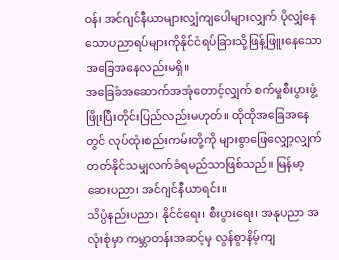ဝန်၊ အင်ဂျင်နီယာများလျှံကျပေါများလျှက် ပိုလျှံနေသောပညာရပ်များကိုနိုင်ငံရပ်ခြားသို့ဖြန့်ဖြူးနေသောအခြေအနေလည်းမရှိ။
အခြေခံအဆောက်အအုံတောင့်လျှက် စက်မှုစီးပွားဖွံ့ဖြိုးပြီးတိုင်းပြည်လည်းမဟုတ်။ ထိုထိုအခြေအနေတွင် လုပ်ထုံးစည်းကမ်းတို့ကို များစွာဖြေလျှော့လျှက် တတ်နိုင်သမျှလက်ခံရမည်သာဖြစ်သည်။ မြန်မာ့ဆေးပညာ၊ အင်ဂျင်နီယာရင်း။
သိပ္ပံနည်းပညာ၊ နိုင်ငံရေး၊ စီးပွားရေး၊ အနုပညာ အလုံးစုံမှာ ကမ္ဘာတန်းအဆင့်မှ လွန်စွာနိမ့်ကျ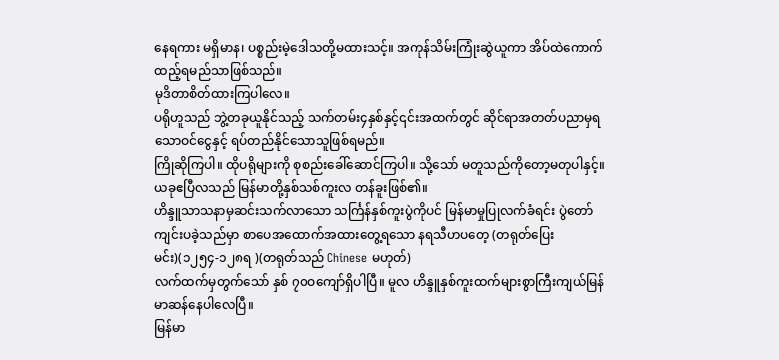နေရကား မရှိမာန၊ ပစ္စည်းမဲ့ဒေါသတို့မထားသင့်။ အကုန်သိမ်းကြုံးဆွဲယူကာ အိပ်ထဲကောက်ထည့်ရမည်သာဖြစ်သည်။
မုဒိတာစိတ်ထားကြပါလေ။
ပရိုဟူသည် ဘွဲ့တခုယူနိုင်သည့် သက်တမ်း၄နှစ်နှင့်၎င်းအထက်တွင် ဆိုင်ရာအတတ်ပညာမှရသောဝင်ငွေနှင့် ရပ်တည်နိုင်သောသူဖြစ်ရမည်။
ကြိုဆိုကြပါ။ ထိုပရိုများကို စုစည်းခေါ်ဆောင်ကြပါ။ သို့သော် မတူသည်ကိုတော့မတုပါနှင့်။
ယခုဧပြီလသည် မြန်မာတို့နှစ်သစ်ကူးလ တန်ခူးဖြစ်၏။
ဟိန္ဒူသာသနာမှဆင်းသက်လာသော သင်္ကြန်နှစ်ကူးပွဲကိုပင် မြန်မာမှုပြုလက်ခံရင်း ပွဲတော်ကျင်းပခဲ့သည်မှာ စာပေအထောက်အထားတွေ့ရသော နရသီဟပတေ့ (တရုတ်ပြေးမင်း)(၁၂၅၄-၁၂၈ရ )(တရုတ်သည် Chinese မဟုတ်)
လက်ထက်မှတွက်သော် နှစ် ၇၀ဝကျော်ရှိပါပြီ။ မူလ ဟိန္ဒူနှစ်ကူးထက်များစွာကြီးကျယ်မြန်မာဆန်နေပါလေပြီ။
မြန်မာ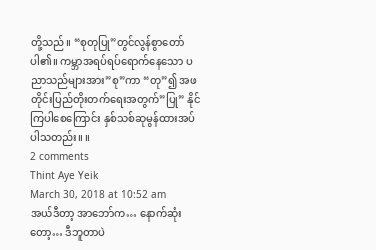တို့သည်။ “စုတုပြု”တွင်လွန်စွာတော်ပါ၏။ ကမ္ဘာအရပ်ရပ်ရောက်နေသော ပညာသည်များအား”စု”ကာ “တု”၍ အဖတိုင်းပြည်တိုးတက်ရေးအတွက်”ပြု” နိုင်ကြပါစေကြောင်း နှစ်သစ်ဆုမွန်ထားအပ်ပါသတည်း။ ။
2 comments
Thint Aye Yeik
March 30, 2018 at 10:52 am
အယ်ဒီတာ့ အာဘော်က… နောက်ဆုံးတော့… ဒီဘူတာပဲ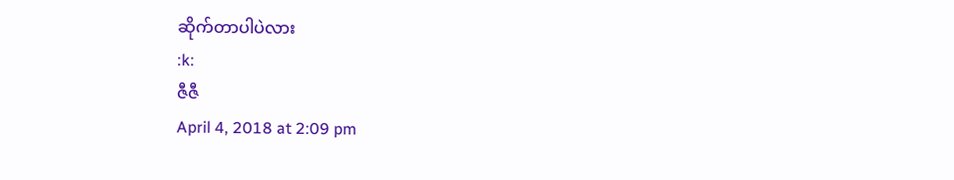ဆိုက်တာပါပဲလား
:k:
ဇီဇီ
April 4, 2018 at 2:09 pm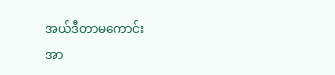အယ်ဒီတာမကောင်း
အာ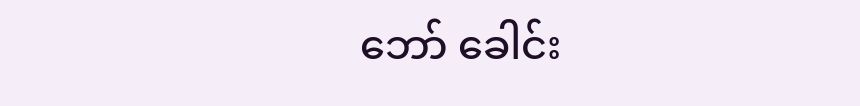ဘော် ခေါင်း